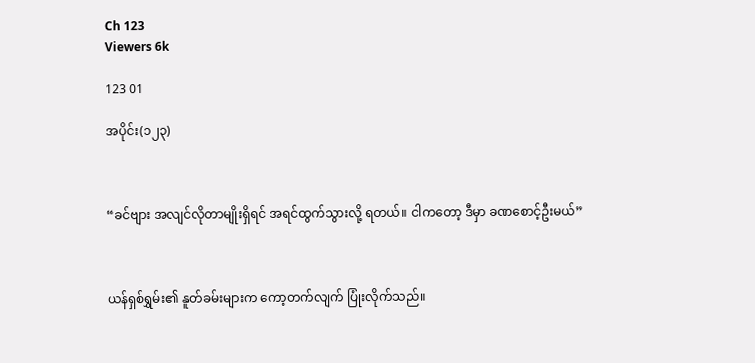Ch 123
Viewers 6k

123 01

အပိုင်း(၁၂၃)



“ခင်ဗျား အလျင်လိုတာမျိုးရှိရင် အရင်ထွက်သွားလို့ ရတယ်။ ငါကတော့ ဒီမှာ ခဏစောင့်ဦးမယ်”



ယန်ရှစ်ရွှမ်း၏ နူတ်ခမ်းများက ကော့တက်လျက် ပြုံးလိုက်သည်။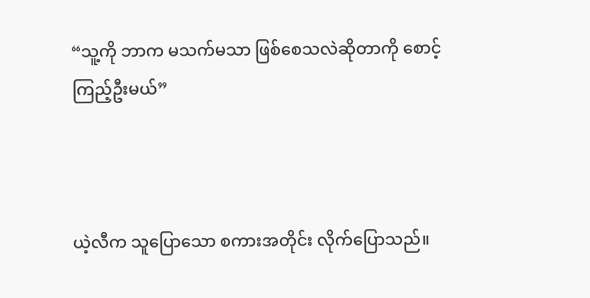“သူ့ကို ဘာက မသက်မသာ ဖြစ်စေသလဲဆိုတာကို စောင့်ကြည့်ဦးမယ်”



ယဲ့လီက သူပြောသော စကားအတိုင်း လိုက်ပြောသည်။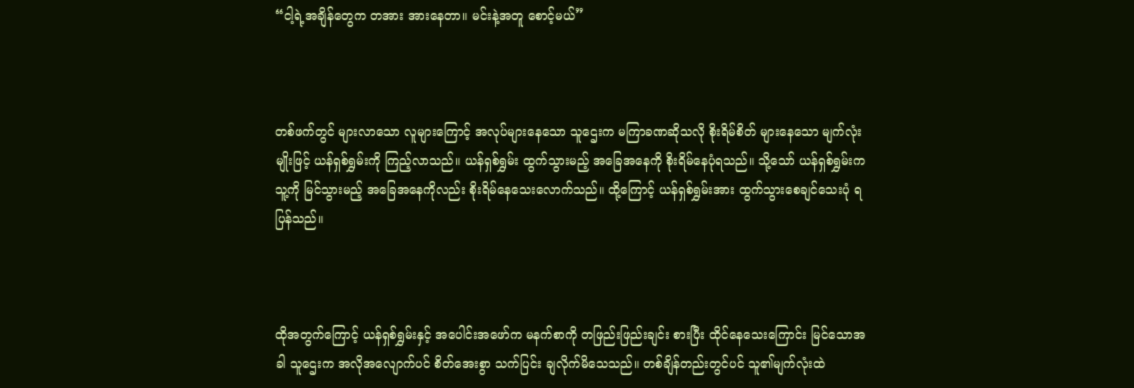“ငါ့ရဲ့အချိန်တွေက တအား အားနေတာ။ မင်းနဲ့အတူ စောင့်မယ်”



တစ်ဖက်တွင် များလာသော လူများကြောင့် အလုပ်များနေသော သူဌေးက မကြာခဏဆိုသလို စိုးရိမ်စိတ် များနေသော မျက်လုံးမျိုးဖြင့် ယန်ရှစ်ရွှမ်းကို ကြည့်လာသည်။ ယန်ရှစ်ရွှမ်း ထွက်သွားမည့် အခြေအနေကို စိုးရိမ်နေပုံရသည်။ သို့သော် ယန်ရှစ်ရွှမ်းက သူ့ကို မြင်သွားမည့် အခြေအနေကိုလည်း စိုးရိမ်နေသေးလောက်သည်။ ထို့ကြောင့် ယန်ရှစ်ရွှမ်းအား ထွက်သွားစေချင်သေးပုံ ရပြန်သည်။



ထိုအတွက်ကြောင့် ယန်ရှစ်ရွှမ်းနှင့် အပေါင်းအဖော်က မနက်စာကို တဖြည်းဖြည်းချင်း စားပြီး ထိုင်နေသေးကြောင်း မြင်သောအခါ သူဌေးက အလိုအလျောက်ပင် စိတ်အေးစွာ သက်ပြင်း ချလိုက်မိသေသည်။ တစ်ချိန်တည်းတွင်ပင် သူ၏မျက်လုံးထဲ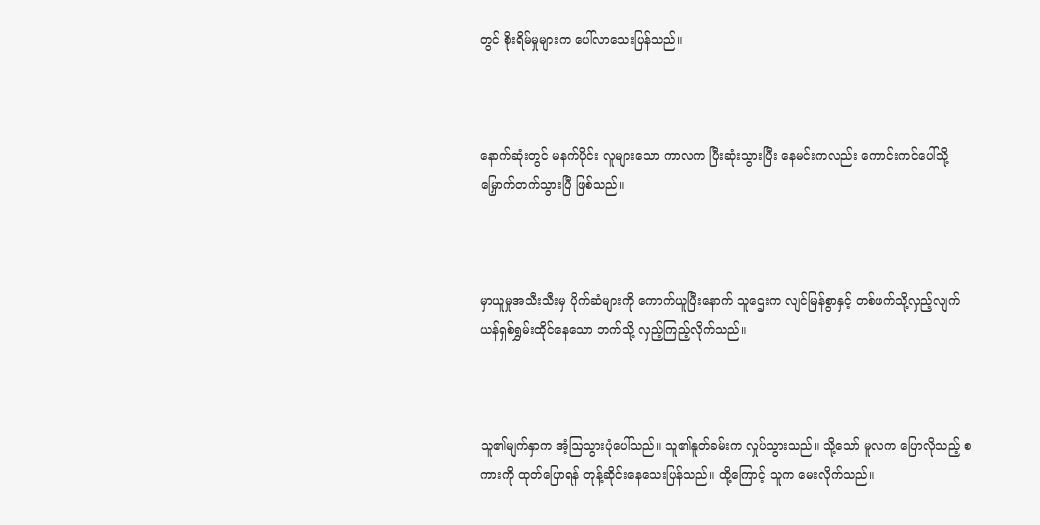တွင် စိုးရိမ်မှုများက ပေါ်လာသေးပြန်သည်။



နောက်ဆုံးတွင် မနက်ပိုင်း လူများသော ကာလက ပြီးဆုံးသွားပြီး နေမင်းကလည်း ကောင်းကင်ပေါ်သို့ မြှောက်တက်သွားပြီ ဖြစ်သည်။



မှာယူမှုအသီးသီးမှ ပိုက်ဆံများကို ကောက်ယူပြီးနောက် သူဌေးက လျင်မြန်စွာနှင့် တစ်ဖက်သို့လှည့်လျက် ယန်ရှစ်ရွှမ်းထိုင်နေသော ဘက်သို့ လှည့်ကြည့်လိုက်သည်။



သူ၏မျက်နှာက အံ့ဩသွားပုံပေါ်သည်။ သူ၏နူတ်ခမ်းက လှုပ်သွားသည်။ သို့သော် မူလက ပြောလိုသည့် စကားကို ထုတ်ပြောရန် တုန့်ဆိုင်းနေသေးပြန်သည်။ ထို့ကြောင့် သူက မေးလိုက်သည်။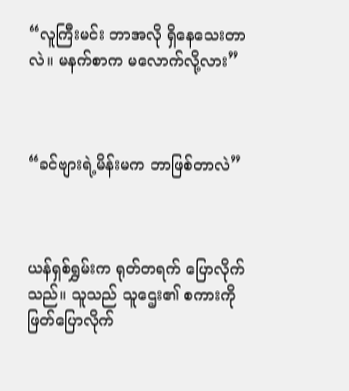“လူကြီးမင်း ဘာအလို ရှိနေသေးတာလဲ။ မနက်စာက မလောက်လို့လား”



“ခင်ဗျားရဲ့မိန်းမက ဘာဖြစ်တာလဲ”



ယန်ရှစ်ရွှမ်းက ရုတ်တရက် ပြောလိုက်သည်။ သူသည် သူဌေး၏ စကားကို ဖြတ်ပြောလိုက်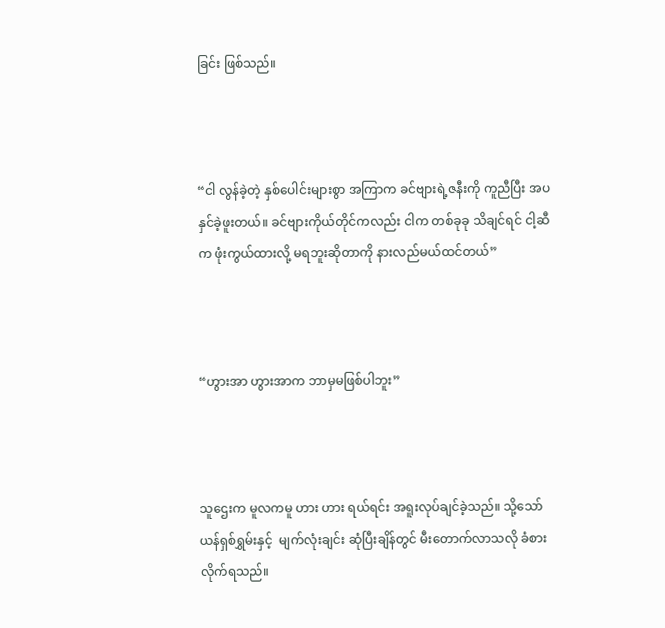ခြင်း ဖြစ်သည်။



“ငါ လွန်ခဲ့တဲ့ နှစ်‌ပေါင်းများစွာ အကြာက ခင်ဗျားရဲ့ဇနီးကို ကူညီပြီး အပနှင်ခဲ့ဖူးတယ်။ ခင်ဗျားကိုယ်တိုင်ကလည်း ငါက တစ်ခုခု သိချင်ရင် ငါ့ဆီက ဖုံးကွယ်ထားလို့ မရဘူးဆိုတာကို နားလည်မယ်ထင်တယ်”



“ဟွားအာ ဟွားအာက ဘာမှမဖြစ်ပါဘူး”



သူဌေးက မူလကမူ ဟား ဟား ရယ်ရင်း အရူးလုပ်ချင်ခဲ့သည်။ သို့သော် ယန်ရှစ်ရွှမ်းနှင့်  မျက်လုံးချင်း ဆုံပြီးချိန်တွင် မီးတောက်လာသလို ခံစားလိုက်ရသည်။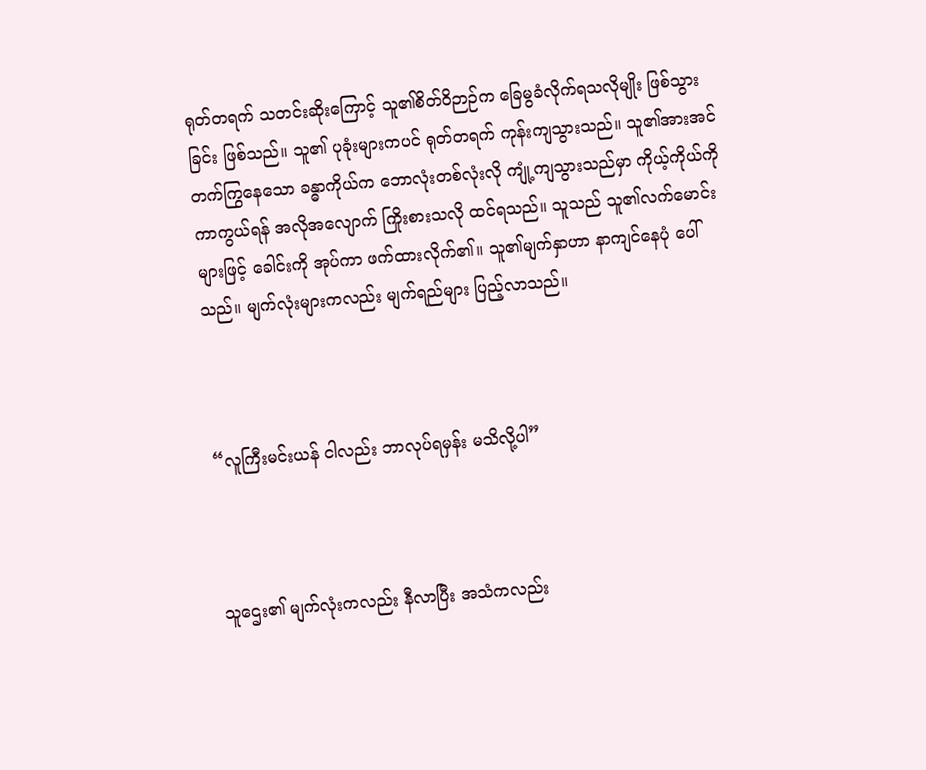ရုတ်တရက် သတင်းဆိုးကြောင့် သူ၏စိတ်ဝိဉာဉ်က ခြေမွခံလိုက်ရသလိုမျိုး ဖြစ်သွားခြင်း ဖြစ်သည်။ သူ၏ ပုခုံးများကပင် ရုတ်တရက် ကုန်းကျသွားသည်။ သူ၏အားအင်တက်ကြွနေသော ခန္ဓာကိုယ်က ဘောလုံးတစ်လုံးလို ကျုံ့ကျသွားသည်မှာ ကိုယ့်ကိုယ်ကို ကာကွယ်ရန် အလိုအလျောက် ကြိုးစားသလို ထင်ရသည်။ သူသည် သူ၏လက်မောင်းများဖြင့် ခေါင်းကို အုပ်ကာ ဖက်ထားလိုက်၏။ သူ၏မျက်နှာဟာ နာကျင်နေပုံ ပေါ်သည်။ မျက်လုံးများကလည်း မျက်ရည်များ ပြည့်လာသည်။



“လူကြီးမင်းယန် ငါလည်း ဘာလုပ်ရမှန်း မသိလို့ပါ”



သူဌေး၏ မျက်လုံးကလည်း နီလာပြီး အသံကလည်း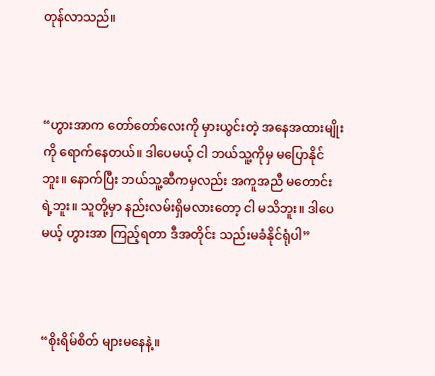တုန်လာသည်။



“ဟွားအာက တော်‌တော်လေးကို မှားယွင်းတဲ့ အနေအထားမျိုးကို ရောက်နေတယ်။ ဒါပေမယ့် ငါ ဘယ်သူ့ကိုမှ မပြောနိုင်ဘူး။ နောက်ပြီး ဘယ်သူ့ဆီကမှလည်း အကူအညီ မတောင်းရဲ့ဘူး။ သူတို့မှာ နည်းလမ်းရှိမလား‌တော့ ငါ မသိဘူး။ ဒါပေမယ့် ဟွားအာ ကြည့်ရတာ ဒီအတိုင်း သည်းမခံနိုင်ရုံပါ”



“စိုးရိမ်စိတ် များမနေနဲ့။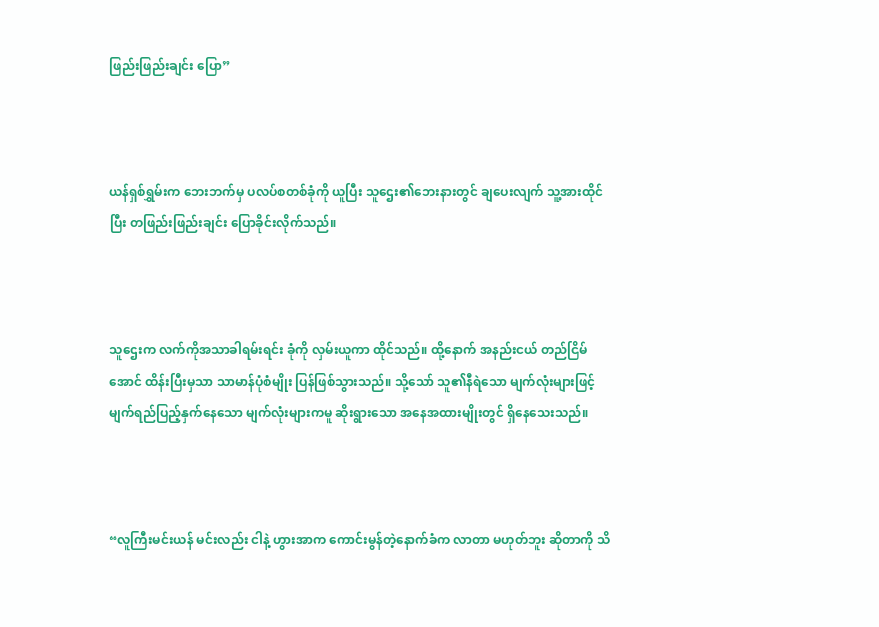ဖြည်းဖြည်းချင်း ပြော”



ယန်ရှစ်ရွှမ်းက ဘေးဘက်မှ ပလပ်စတစ်ခုံကို ယူပြီး သူဌေး၏ဘေးနားတွင် ချပေးလျက် သူ့အားထိုင်ပြီး တဖြည်းဖြည်းချင်း ပြောခိုင်းလိုက်သည်။



သူဌေးက လက်ကိုအသာခါရမ်းရင်း ခုံကို လှမ်းယူကာ ထိုင်သည်။ ထို့နောက် အနည်းငယ် တည်ငြိမ်အောင် ထိန်းပြီးမှသာ သာမာန်ပုံစံမျိုး ပြန်ဖြစ်သွားသည်။ သို့သော် သူ၏နီရဲသော မျက်လုံးများဖြင့် မျက်ရည်ပြည့်နှက်နေသော မျက်လုံးများကမူ ဆိုးရွားသော အနေအထားမျိုးတွင် ရှိနေသေးသည်။



“လူကြီးမင်းယန် မင်းလည်း ငါနဲ့ ဟွားအာက ကောင်းမွန်တဲ့နောက်ခံက လာတာ မဟုတ်ဘူး ဆိုတာကို သိ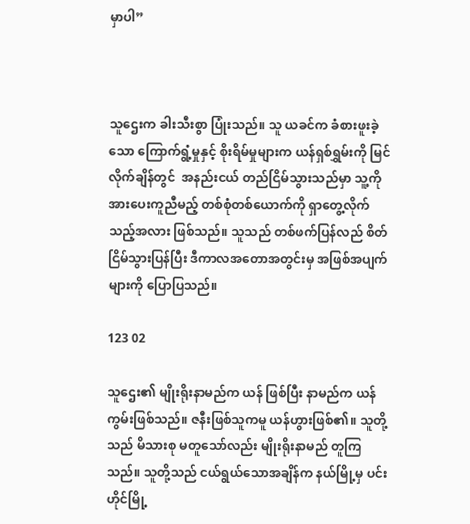မှာပါ”



သူဌေးက ခါးသီးစွာ ပြုံးသည်။ သူ ယခင်က ခံစားဖူးခဲ့သော ကြောက်ရွံ့မှုနှင့် စိုးရိမ်မှုများက ယန်ရှစ်ရွှမ်းကို မြင်လိုက်ချိန်တွင်  အနည်းငယ် တည်ငြိမ်သွားသည်မှာ သူ့ကို အားပေးကူညီမည့် တစ်စုံတစ်ယောက်ကို ရှာတွေ့လိုက်သည့်အလား ဖြစ်သည်။ သူသည် တစ်ဖက်ပြန်လည် စိတ်ငြိမ်သွားပြန်ပြီး ဒီ‌ကာလအတောအတွင်းမှ အဖြစ်အပျက်များကို ပြောပြသည်။

123 02

သူဌေး၏ မျိုးရိုးနာမည်က ယန် ဖြစ်ပြီး နာမည်က ယန်ကွမ်းဖြစ်သည်။ ဇနီးဖြစ်သူကမူ ယန်ဟွားဖြစ်၏။ သူတို့သည် မိသားစု မတူသော်လည်း မျိုးရိုးနာမည် တူကြသည်။ သူတို့သည် ငယ်ရွယ်သောအချိန်က နယ်မြို့မှ ပင်းဟိုင်မြို့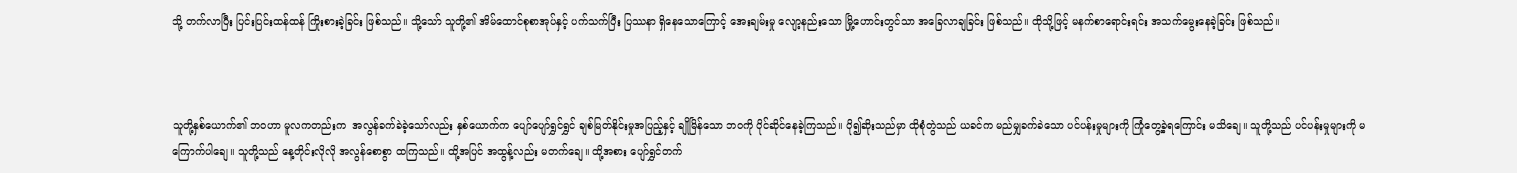သို့ တက်လာပြီး ပြင်းပြင်းထန်ထန် ကြိုးစားခဲ့ခြင်း ဖြစ်သည်။ သို့သော် သူတို့၏ အိမ်ထောင်စုစာအုပ်နှင့် ပက်သက်ပြီး ပြဿနာ ရှိနေ‌သောကြောင့် အေးချမ်းမှု လျော့နည်းသော မြို့ဟောင်းတွင်သာ အခြေလာချခြင်း ဖြစ်သည်။ ထိုသို့ဖြင့် မနက်စာရောင်းရင်း အသက်မွေးနေခဲ့ခြင်း ဖြစ်သည်။



သူတို့နှစ်ယောက်၏ ဘဝဟာ မူလကတည်းက  အလွန်ခက်ခဲခဲ့သော်လည်း နှစ်ယောက်က ပျော်ပျော်ရွှင်ရွှင် ချစ်မြတ်နိုင်းမှုအပြည့်နှင့် ချိုမြိန်သော ဘဝကို ပိုင်ဆိုင်နေခဲ့ကြသည်။ ပို၍ဆိုးသည်မှာ ထိုစုံတွဲသည် ယခင်က မည်မျှခက်ခဲသော ပင်ပန်းမှုများကို ကြုံတွေ့ခဲ့ရကြောင်း မသိချေ။ သူတို့သည် ပင်ပန်းမှုများကို မကြောက်ပါချေ။ သူတို့သည် နေ့တိုင်းလိုလို အလွန်စောစွာ ထကြသည်။ ထို့အပြင် အထွန့်လည်း မတက်ချေ။ ထို့အစား ပျော်ရွှင်တက်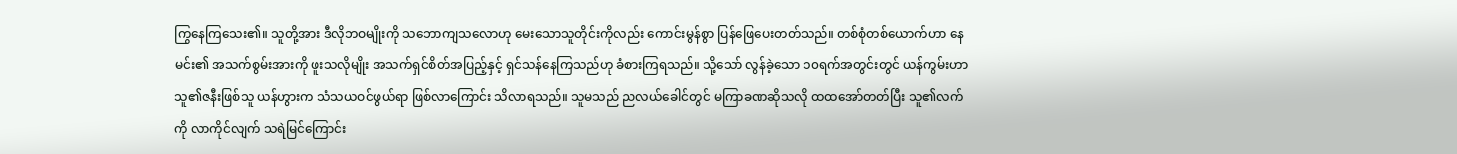ကြွနေကြသေး၏။ သူတို့အား ဒီလိုဘဝမျိုးကို သဘောကျသလောဟု မေးသောသူတိုင်းကိုလည်း ကောင်းမွန်စွာ ပြန်ဖြေပေးတတ်သည်။ တစ်စုံတစ်ယောက်ဟာ နေမင်း၏ အသက်စွမ်းအားကို ဖူးသလိုမျိုး အသက်ရှင်စိတ်အပြည့်နှင့် ရှင်သန်နေကြသည်ဟု ခံစားကြရသည်။ သို့သော် လွန်ခဲ့သော ၁၀ရက်အတွင်းတွင် ယန်ကွမ်းဟာ သူ၏ဇနီးဖြစ်သူ ယန်ဟွားက သံသယဝင်ဖွယ်ရာ ဖြစ်လာကြောင်း သိလာရသည်။ သူမသည် ညလယ်ခေါင်တွင် မကြာခဏဆိုသလို ထထအော်တတ်ပြီး သူ၏လက်ကို လာကိုင်လျက် သရဲမြင်ကြောင်း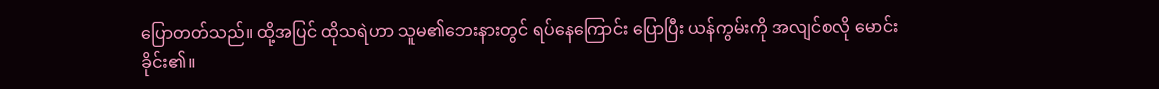ပြောတတ်သည်။ ထို့အပြင် ထိုသရဲဟာ သူမ၏‌ဘေးနားတွင် ရပ်နေကြောင်း ပြောပြီး ယန်ကွမ်းကို အလျင်စလို မောင်းခိုင်း၏။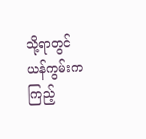သို့ရာတွင် ယန်ကွမ်းက ကြည့်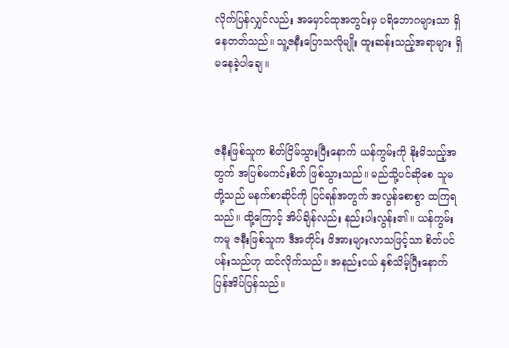လိုက်ပြန်လျှင်လည်း အမှောင်ထုအတွင်းမှ ပရိဘောဂများသာ ရှိနေတတ်သည်။ သူ့ဇနီးပြောသလိုမျိုး ထူးဆန်းသည့်အရာများ ရှိမနေခဲ့ပါ‌ချေ။



ဇနီးဖြစ်သူက စိတ်ငြိမ်သွားပြီးနောက် ယန်ကွမ်းကို နိုးမိသည့်အတွက် အပြစ်မကင်းစိတ် ဖြစ်သွားသည်။ မည်သို့ပင်ဆိုစေ သူမတို့သည် မနက်စာဆိုင်ကို ပြင်ရန်အတွက် အလွန်စောစွာ ထကြရသည်။ ထို့ကြောင့် အိပ်ချိန်လည်း နည်းပါးလွန်း၏။ ယန်ကွမ်းကမူ ဇနီးဖြစ်သူက ဒီအတိုင်း ဖိအားများလာသဖြင့်သာ စိတ်ပင်ပန်းသည်ဟု ထင်လိုက်သည်။ အနည်းငယ် နှစ်သိမ့်ပြီးနောက် ပြန်အိပ်ပြန်သည်။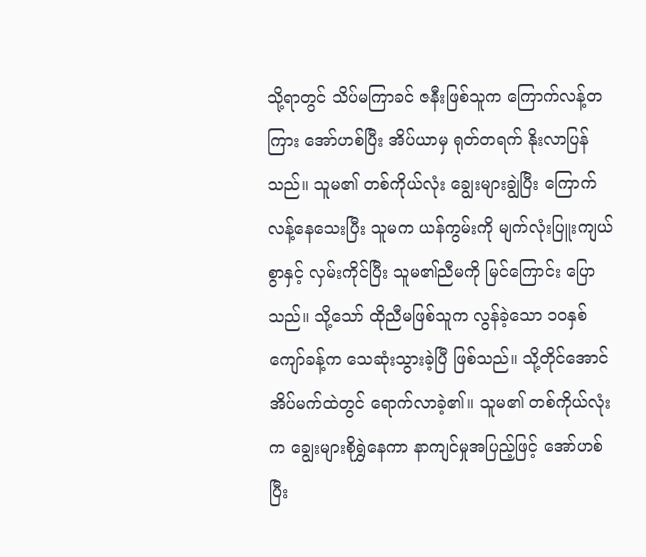သို့ရာတွင် သိပ်မကြာခင် ဇနီးဖြစ်သူက ကြောက်လန့်တကြား အော်ဟစ်ပြီး အိပ်ယာမှ ရုတ်တရက် နိုးလာပြန်သည်။ သူမ၏ တစ်ကိုယ်လုံး ချွေးများချွဲပြီး ကြောက်လန့်နေသေးပြီး သူမက ယန်ကွမ်းကို မျက်လုံးပြူးကျယ်စွာနှင့် လှမ်းကိုင်ပြီး သူမ၏ညီမကို မြင်ကြောင်း ပြောသည်။ သို့သော် ထိုညီမဖြစ်သူက လွန်ခဲ့သော ၁၀နှစ်ကျော်ခန့်က သေဆုံးသွားခဲ့ပြီ ဖြစ်သည်။ သို့တိုင်အောင် အိပ်မက်ထဲတွင် ရောက်လာခဲ့၏။ သူမ၏ တစ်ကိုယ်လုံးက ချွေးများစိုရွှဲနေကာ နာကျင်မှုအပြည့်ဖြင့် အော်ဟစ်ပြီး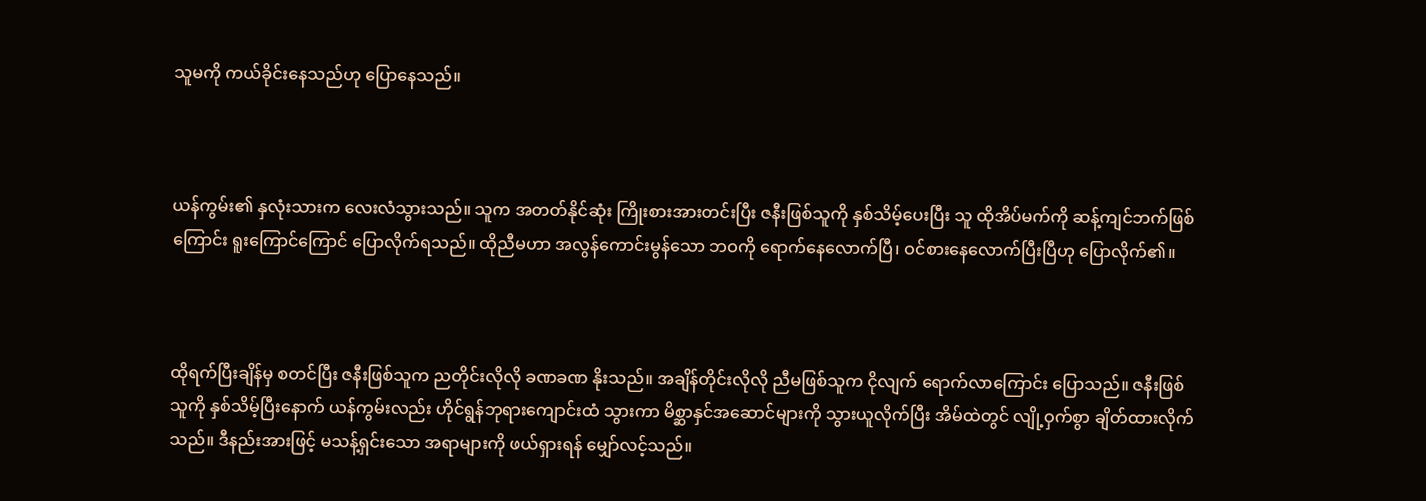သူမကို ကယ်ခိုင်းနေသည်ဟု ပြောနေသည်။



ယန်ကွမ်း၏ နှလုံးသားက လေးလံသွားသည်။ သူက အတတ်နိုင်ဆုံး ကြိုးစားအားတင်းပြီး ဇနီးဖြစ်သူကို နှစ်သိမ့်ပေးပြီး သူ ထိုအိပ်မက်ကို ဆန့်ကျင်ဘက်ဖြစ်ကြောင်း ရူးကြောင်ကြောင် ပြောလိုက်ရသည်။ ထိုညီမဟာ အလွန်ကောင်းမွန်သော ဘဝကို ရောက်နေလောက်ပြီ၊ ဝင်စားနေလောက်ပြီးပြီဟု ပြောလိုက်၏။



ထိုရက်ပြီးချိန်မှ စတင်ပြီး ဇနီးဖြစ်သူက ညတိုင်းလိုလို ခဏခဏ နိုးသည်။ အချိန်တိုင်းလိုလို ညီမဖြစ်သူက ငိုလျက် ရောက်လာကြောင်း ပြောသည်။ ဇနီးဖြစ်သူကို နှစ်သိမ့်ပြီးနောက် ယန်ကွမ်းလည်း ဟိုင်ရွန်ဘုရားကျောင်းထံ သွားကာ မိစ္ဆာနှင်အဆောင်များကို သွားယူလိုက်ပြီး အိမ်ထဲတွင် လျို့ဝှက်စွာ ချိတ်ထားလိုက်သည်။ ဒီနည်းအားဖြင့် မသန့်ရှင်းသော အရာများကို ဖယ်ရှားရန် မျှော်လင့်သည်။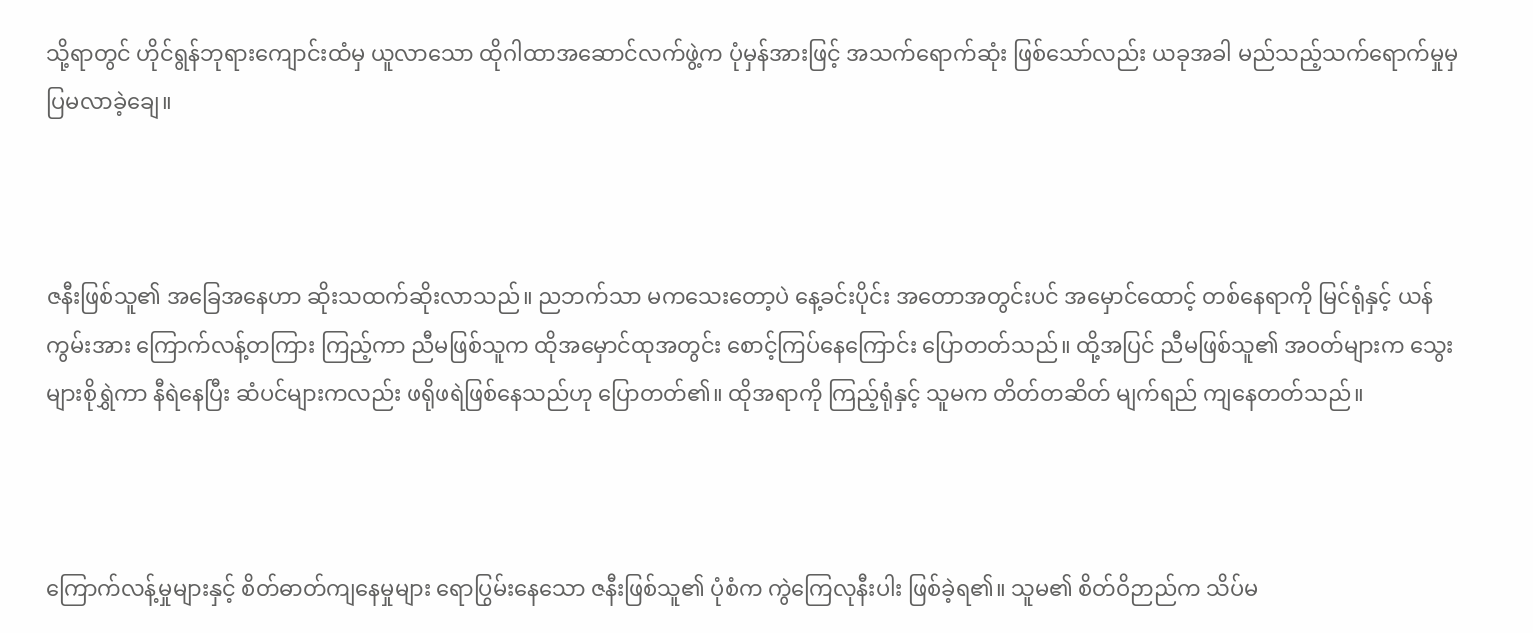သို့ရာတွင် ဟိုင်ရွန်ဘုရားကျောင်းထံမှ ယူလာသော ထိုဂါထာအဆောင်လက်ဖွဲ့က ပုံမှန်အားဖြင့် အသက်ရောက်ဆုံး ဖြစ်သော်လည်း ယခုအခါ မည်သည့်သက်ရောက်မှုမှ ပြမလာခဲ့ချေ။



ဇနီးဖြစ်သူ၏ အခြေအနေဟာ ဆိုးသထက်ဆိုးလာသည်။ ညဘက်သာ မကသေးတော့ပဲ နေ့ခင်းပိုင်း အတောအတွင်းပင် အမှောင်ထောင့် တစ်နေရာကို မြင်ရုံနှင့် ယန်ကွမ်းအား ကြောက်လန့်တကြား ကြည့်ကာ ညီမဖြစ်သူက ထိုအမှောင်ထုအတွင်း စောင့်ကြပ်နေကြောင်း ပြောတတ်သည်။ ထို့အပြင် ညီမဖြစ်သူ၏ အဝတ်များက သွေးများစိုရွှဲကာ နီရဲနေပြီး ဆံပင်များကလည်း ဖရိုဖရဲဖြစ်နေသည်ဟု ပြောတတ်၏။ ထိုအရာကို ကြည့်ရုံနှင့် သူမက တိတ်တဆိတ် မျက်ရည် ကျနေတတ်သည်။



ကြောက်လန့်မှုများနှင့် စိတ်ဓာတ်ကျနေမှုများ ရောပြွမ်းနေသော ဇနီးဖြစ်သူ၏ ပုံစံက ကွဲကြေလုနီးပါး ဖြစ်ခဲ့ရ၏။ သူမ၏ စိတ်ဝိဉာည်က သိပ်မ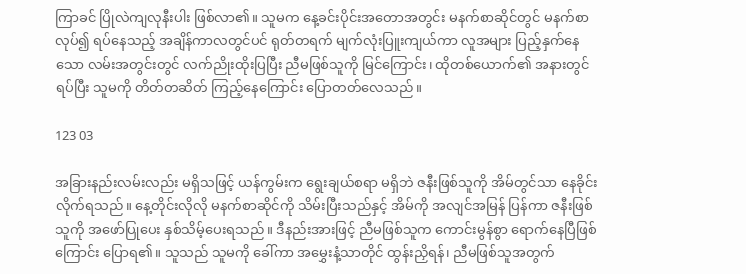ကြာခင် ပြိုလဲကျလုနီးပါး ဖြစ်လာ၏။ သူမက နေ့ခင်းပိုင်းအတောအတွင်း မနက်စာဆိုင်တွင် မနက်စာလုပ်၍ ရပ်နေသည့် အချိန်ကာလတွင်ပင် ရုတ်တရက် မျက်လုံးပြူးကျယ်ကာ လူအများ ပြည့်နှက်နေသော လမ်းအတွင်းတွင် လက်ညိုးထိုးပြပြီး ညီမဖြစ်သူကို မြင်ကြောင်း၊ ထိုတစ်ယောက်၏ အနားတွင် ရပ်ပြီး သူမကို တိတ်တဆိတ် ကြည့်နေကြောင်း ပြောတတ်လေသည်။

123 03

အခြားနည်းလမ်းလည်း မရှိသဖြင့် ယန်ကွမ်းက ရွေးချယ်စရာ မရှိဘဲ ဇနီးဖြစ်သူကို အိမ်တွင်သာ နေခိုင်းလိုက်ရသည်။ နေ့တိုင်းလိုလို မနက်စာဆိုင်ကို သိမ်းပြီးသည်နှင့် အိမ်ကို အလျင်အမြန် ပြန်ကာ ဇနီးဖြစ်သူကို အဖော်ပြုပေး နှစ်သိမ့်ပေးရသည်။ ဒီနည်းအားဖြင့် ညီမဖြစ်သူက ကောင်းမွန်စွာ ရောက်နေပြီဖြစ်ကြောင်း ပြောရ၏။ သူသည် သူမကို ခေါ်ကာ အမွှေးနံ့သာတိုင် ထွန်းညှိရန်၊ ညီမဖြစ်သူအတွက်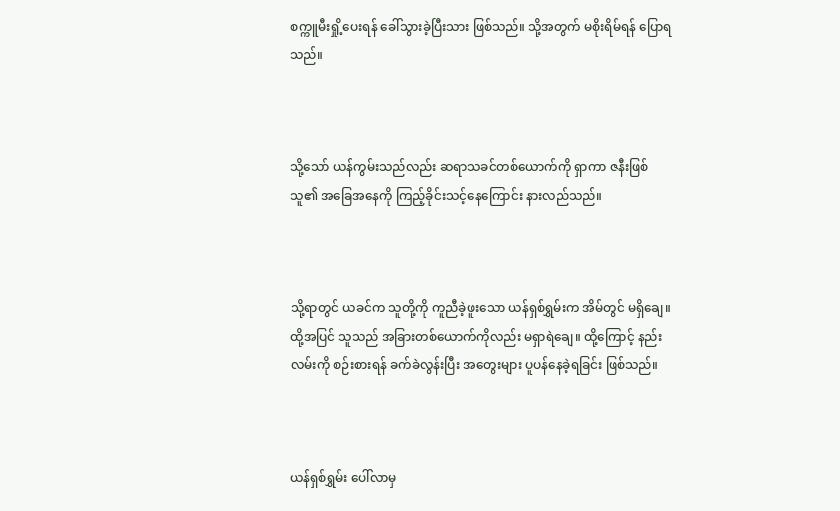စက္ကူမီးရှို့ပေးရန် ခေါ်သွားခဲ့ပြီးသား ဖြစ်သည်။ သို့အတွက် မစိုးရိမ်ရန် ပြောရသည်။



သို့သော် ယန်ကွမ်းသည်လည်း ဆရာသခင်တစ်ယောက်ကို ရှာကာ ဇနီးဖြစ်သူ၏ အခြေအနေကို ကြည့်ခိုင်းသင့်နေကြောင်း နားလည်သည်။



သို့ရာတွင် ယခင်က သူတို့ကို ကူညီခဲ့ဖူးသော ယန်ရှစ်ရွှမ်းက အိမ်တွင် မရှိချေ။ ထို့အပြင် သူသည် အခြားတစ်ယောက်ကိုလည်း မရှာရဲချေ။ ထို့ကြောင့် နည်းလမ်းကို စဉ်းစားရန် ခက်ခဲလွန်းပြီး အတွေးများ ပူပန်နေခဲ့ရခြင်း ဖြစ်သည်။



ယန်ရှစ်ရွှမ်း ပေါ်လာမှ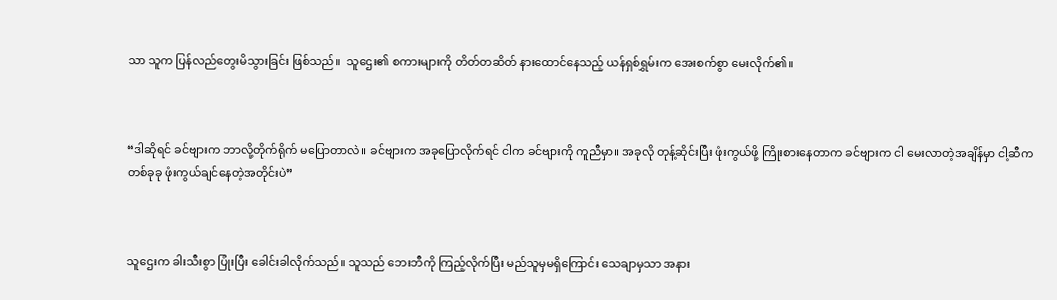သာ သူက ပြန်လည်တွေးမိသွားခြင်း ဖြစ်သည်။  သူဌေး၏ စကားများကို တိတ်တဆိတ် နားထောင်နေသည့် ယန်ရှစ်ရွှမ်းက အေးစက်စွာ မေးလိုက်၏။



“ဒါဆိုရင် ခင်ဗျားက ဘာလို့တိုက်ရိုက် မပြောတာလဲ။ ခင်ဗျားက အခုပြောလိုက်ရင် ငါက ခင်ဗျားကို ကူညီမှာ။ အခုလို တုန့်ဆိုင်းပြီး ဖုံးကွယ်ဖို့ ကြိုးစားနေတာက ခင်ဗျားက ငါ မေးလာတဲ့အချိန်မှာ ငါ့ဆီက တစ်ခုခု ဖုံးကွယ်ချင်နေတဲ့အတိုင်းပဲ”



သူဌေးက ခါးသီးစွာ ပြုံးပြီး ခေါင်းခါလိုက်သည်။ သူသည် ဘေးဘီကို ကြည့်လိုက်ပြီး မည်သူမှမရှိကြောင်း သေချာမှသာ အနား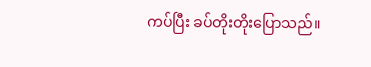ကပ်ပြီး ခပ်တိုးတိုးပြောသည်။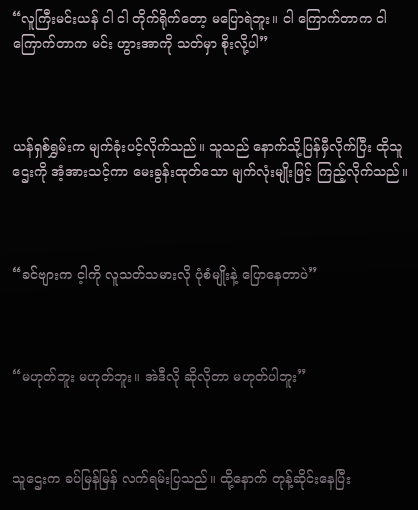“လူကြီးမင်းယန် ငါ ငါ တိုက်ရိုက်တော့ မပြောရဲဘူး။ ငါ ကြောက်တာက ငါ ကြောက်တာက မင်း ဟွားအာကို သတ်မှာ စိုးလို့ပါ”



ယန်ရှစ်ရွှမ်းက မျက်ခုံးပင့်လိုက်သည်။ သူသည် နောက်သို့ပြန်မှီလိုက်ပြီး ထိုသူဌေးကို အံ့အားသင့်ကာ မေးခွန်းထုတ်သော မျက်လုံးမျိုးဖြင့် ကြည့်လိုက်သည်။



“ခင်ဗျားက င့ါကို လူသတ်သမားလို ပုံစံမျိုးနဲ့ ပြောနေတာပဲ”



“မဟုတ်ဘူး မဟုတ်ဘူး။ အဲဒီလို ဆိုလိုတာ မဟုတ်ပါဘူး”



သူဌေးက ခပ်မြန်မြန် လက်ရမ်းပြသည်။ ထို့နောက် တုန့်ဆိုင်းနေပြီး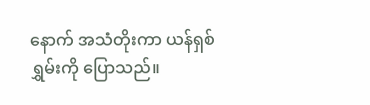နောက် အသံတိုးကာ ယန်ရှစ်ရွှမ်းကို ပြောသည်။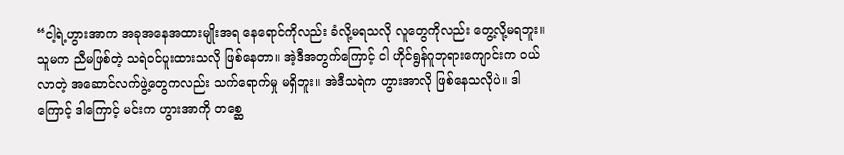“ငါ့ရဲ့ဟွားအာက အခုအနေအထားမျိုးအရ နေရောင်ကိုလည်း ခံလို့မရသလို လူတွေကိုလည်း တွေ့လို့မရဘူး။ သူမက ညီမဖြစ်တဲ့ သရဲဝင်ပူးထားသလို ဖြစ်နေတာ။ အဲ့ဒီအတွက်ကြောင့် ငါ ဟိုင်ရွန်ဂူဘုရားကျောင်းက ဝယ်လာတဲ့ အဆောင်လက်ဖွဲ့တွေကလည်း သက်ရောက်မှု မရှိဘူး။ အဲဒီသရဲက ဟွားအာလို ဖြစ်နေသလိုပဲ။ ဒါကြောင့် ဒါကြောင့် မင်းက ဟွားအာကို တစ္ဆေ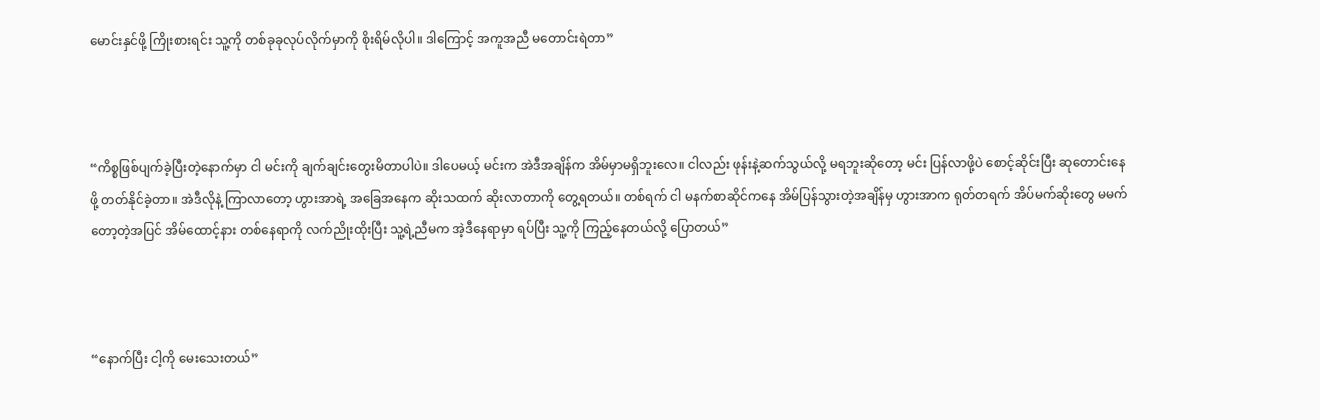မောင်းနှင်ဖို့ ကြိုးစားရင်း သူ့ကို တစ်ခုခုလုပ်လိုက်မှာကို စိုးရိမ်လိုပါ။ ဒါကြောင့် အကူအညီ မတောင်းရဲတာ”



“ကိစ္စဖြစ်ပျက်ခဲ့ပြီးတဲ့နောက်မှာ ငါ မင်းကို ချက်ချင်းတွေးမိတာပါပဲ။ ဒါပေမယ့် မင်းက အဲဒီအချိန်က အိမ်မှာမရှိဘူးလေ။ ငါလည်း ဖုန်းနဲ့ဆက်သွယ်လို့ မရဘူးဆိုတော့ မင်း ပြန်လာဖို့ပဲ စောင့်ဆိုင်းပြီး ဆုတောင်းနေဖို့ တတ်နိုင်ခဲ့တာ။ အဲဒီလိုနဲ့ ကြာလာတော့ ဟွားအာရဲ့ အခြေအနေက ဆိုးသထက် ဆိုးလာတာကို တွေ့ရတယ်။ တစ်ရက် ငါ မနက်စာဆိုင်ကနေ အိမ်ပြန်သွားတဲ့အချိန်မှ ဟွားအာက ရုတ်တရက် အိပ်မက်ဆိုးတွေ မမက်တော့တဲ့အပြင် အိမ်ထောင့်နား တစ်နေရာကို လက်ညိုးထိုးပြီး သူ့ရဲ့ညီမက အဲ့ဒီနေရာမှာ ရပ်ပြီး သူ့ကို ကြည့်နေတယ်လို့ ပြောတယ်”



“နောက်ပြီး ငါ့ကို မေးသေးတယ်”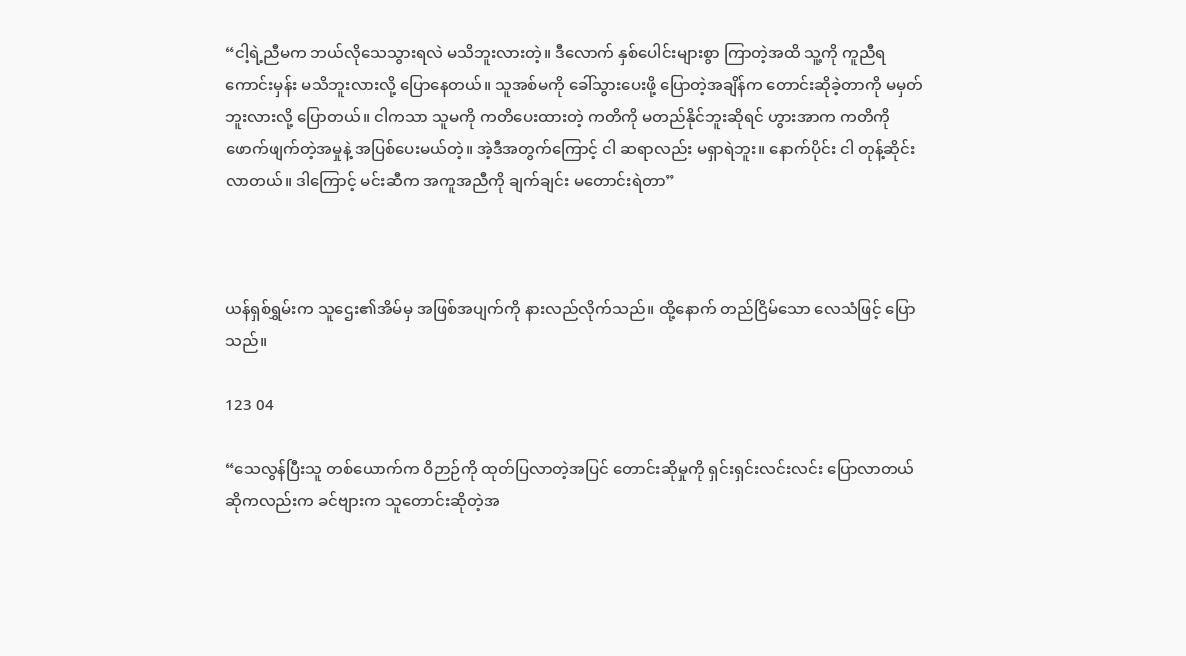“ငါ့ရဲ့ညီမက ဘယ်လိုသေသွားရလဲ မသိဘူးလားတဲ့။ ဒီလောက် နှစ်ပေါင်းများစွာ ကြာတဲ့အထိ သူ့ကို ကူညီရကောင်းမှန်း မသိဘူးလားလို့ ပြောနေတယ်။ သူအစ်မကို ခေါ်သွားပေးဖို့ ပြောတဲ့အချိန်က တောင်းဆိုခဲ့တာကို မမှတ်ဘူးလားလို့ ပြောတယ်။ ငါကသာ သူမကို ကတိပေးထားတဲ့ ကတိကို မတည်နိုင်ဘူးဆိုရင် ဟွားအာက ကတိကို ဖောက်ဖျက်တဲ့အမှုနဲ့ အပြစ်ပေးမယ်တဲ့။ အဲ့ဒီအတွက်ကြောင့် ငါ ဆရာလည်း မရှာရဲဘူး။ နောက်ပိုင်း ငါ တုန့်ဆိုင်းလာတယ်။ ဒါကြောင့် မင်းဆီက အကူအညီကို ချက်ချင်း မတောင်းရဲတာ”



ယန်ရှစ်ရွှမ်းက သူဌေး၏အိမ်မှ အဖြစ်အပျက်ကို နားလည်လိုက်သည်။ ထို့နောက် တည်ငြိမ်သော လေသံဖြင့် ပြောသည်။

123 04

“သေလွန်ပြီးသူ တစ်ယောက်က ဝိဉာဉ်ကို ထုတ်ပြလာတဲ့အပြင် တောင်းဆိုမှုကို ရှင်းရှင်းလင်းလင်း ပြောလာတယ် ဆိုကလည်းက ခင်ဗျားက သူတောင်းဆိုတဲ့အ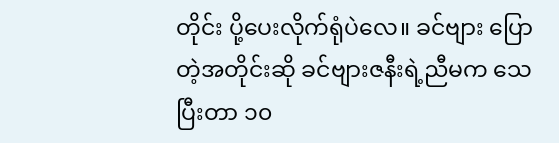တိုင်း ပို့ပေးလိုက်ရုံပဲလေ။ ခင်ဗျား ပြောတဲ့အတိုင်းဆို ခင်ဗျားဇနီးရဲ့ညီမက သေပြီးတာ ၁၀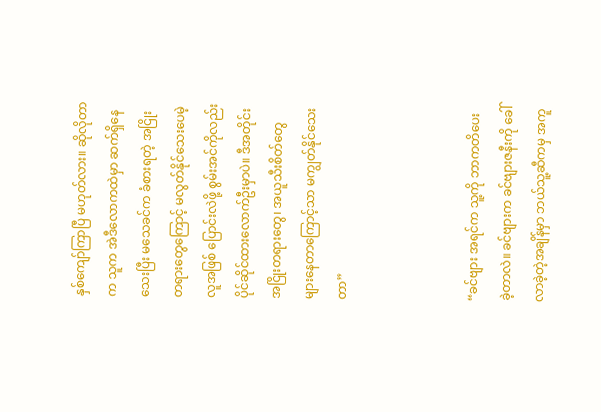နှစ်ကျော်ကြာပြီ မဟုတ်လား။ ဆိုလိုတာက သူက အဲဒီလောကထဲမှာ ဆက်ရှိနေသေးပြီး မသေခင်က ခံစားရတဲ့ အငြိုးတရားတွေကြောင့် မလွတ်နိုင်သေးပေမဲ့ လူအဖြစ် ပြောင်းလဲဖို့ စွမ်းအင်ကိုလည်း ပိုင်ဆိုင်ထားလောက်ဦးမှာပဲ။ ဒီအတိုင်း အငြိုးတရားတွေ၊ အယူသီးစိတ်တွေ များနေတာကြောင့်သာ မကျွတ်နိုင်သေးတာ”



“ခင်ဗျား အရင်က သူ့ကို ဘာကတိပေးခဲ့တာလဲ။ ခင်ဗျားက ခင်ဗျားဇနီးကို ခေါ်လာခဲ့တဲ့အချိန်မှာ ဘယ်သူ့ဆီကမှ အကူ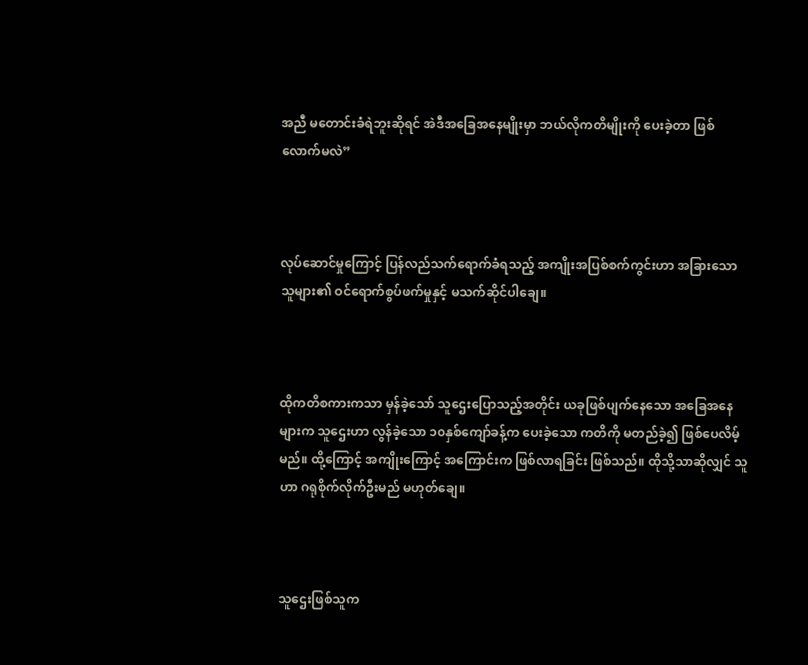အညီ မတောင်းခံရဲဘူးဆိုရင် အဲဒီအခြေအနေမျိုးမှာ ဘယ်လိုကတိမျိုးကို ပေးခဲ့တာ ဖြစ်လောက်မလဲ”



လုပ်ဆောင်မှုကြောင့် ပြန်လည်သက်ရောက်ခံရသည့် အကျိုးအပြစ်စက်ကွင်းဟာ အခြားသောသူများ၏ ဝင်ရောက်စွပ်ဖက်မှုနှင့် မသက်ဆိုင်ပါချေ။



ထိုကတိစကားကသာ မှန်ခဲ့သော် သူဌေးပြောသည့်အတိုင်း ယခုဖြစ်ပျက်နေသော အခြေအနေများက သူဌေးဟာ လွန်ခဲ့သော ၁၀နှစ်ကျော်ခန့်က ပေးခဲ့သော ကတိကို မတည်ခဲ့၍ ဖြစ်ပေလိမ့်မည်။ ထို့ကြောင့် အကျိုးကြောင့် အကြောင်းက ဖြစ်လာရခြင်း ဖြစ်သည်။ ထိုသို့သာဆိုလျှင် သူဟာ ဂရုစိုက်လိုက်ဦးမည် မဟုတ်ချေ။



သူဌေးဖြစ်သူက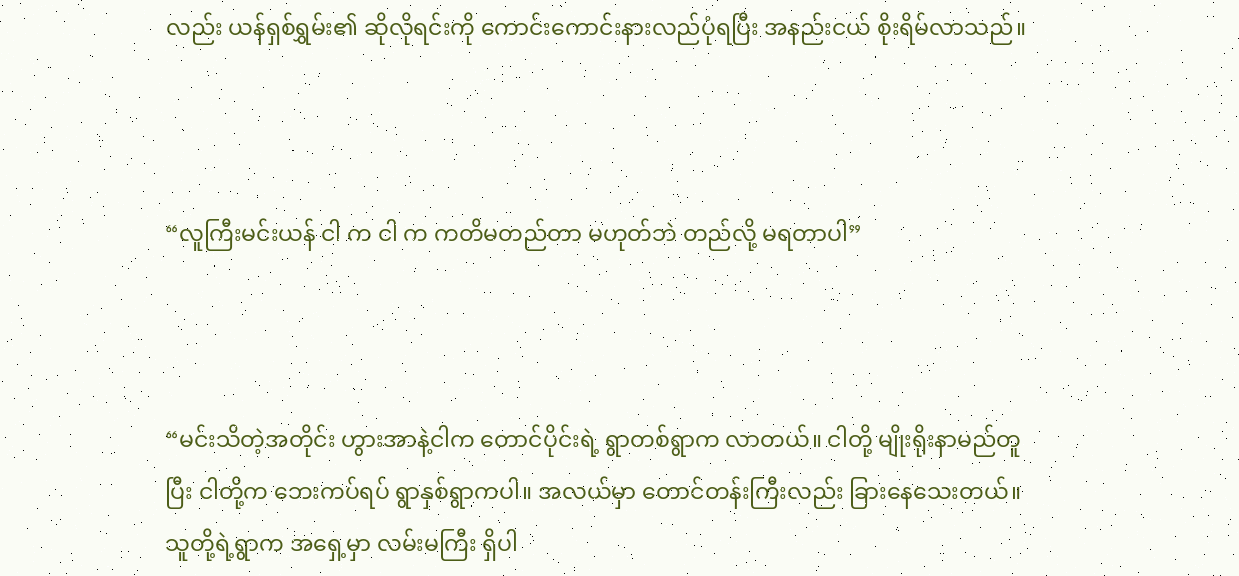လည်း ယန်ရှစ်ရွှမ်း၏ ဆိုလိုရင်းကို ကောင်းကောင်းနားလည်ပုံရပြီး အနည်းငယ် စိုးရိမ်လာသည်။



“လူကြီးမင်းယန် ငါ က ငါ က ကတိမတည်တာ မဟုတ်ဘဲ တည်လို့ မရတာပါ”



“မင်းသိတဲ့အတိုင်း ဟွားအာနဲ့ငါက တောင်ပိုင်းရဲ့ ရွာတစ်ရွာက လာတယ်။ ငါတို့ မျိုးရိုးနာမည်တူပြီး ငါတို့က ဘေးကပ်ရပ် ရွာနှစ်ရွာကပါ။ အလယ်မှာ တောင်တန်းကြီးလည်း ခြားနေသေးတယ်။ သူတို့ရဲ့ရွာက အရှေ့မှာ လမ်းမကြီး ရှိပါ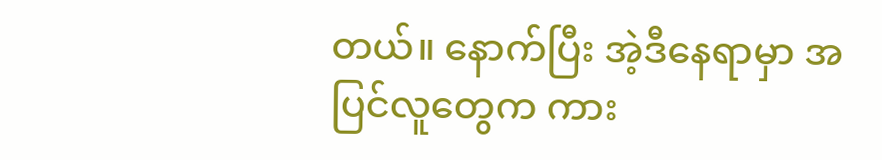တယ်။ နောက်ပြီး အဲ့ဒီနေရာမှာ အပြင်လူတွေက ကား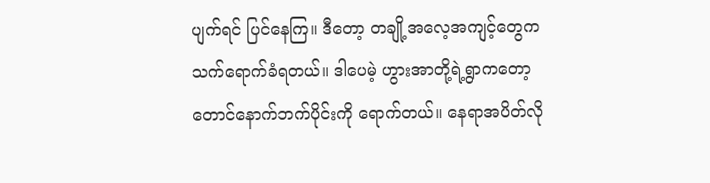ပျက်ရင် ပြင်နေကြ။ ဒီတော့ တချို့အလေ့အကျင့်တွေက သက်ရောက်ခံရတယ်။ ဒါပေမဲ့ ဟွားအာတို့ရဲ့ရွာကတော့ တောင်နောက်ဘက်ပိုင်းကို ရောက်တယ်။ နေရာအပိတ်လို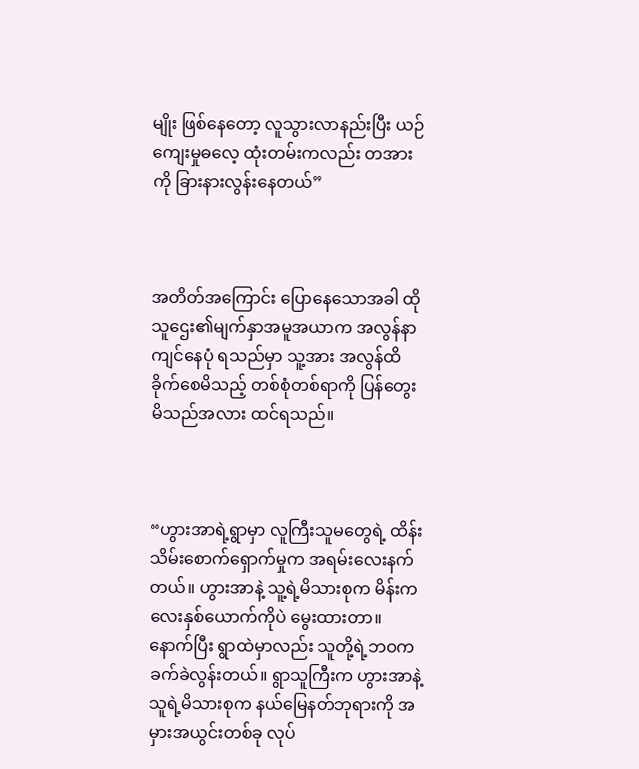မျိုး ဖြစ်နေတော့ လူသွားလာနည်းပြီး ယဉ်ကျေးမှုဓလေ့ ထုံးတမ်းကလည်း တအားကို ခြားနားလွန်းနေတယ်”



အတိတ်အကြောင်း ပြောနေသောအခါ ထိုသူဌေး၏မျက်နှာအမူအယာက အလွန်နာကျင်နေပုံ ရသည်မှာ သူ့အား အလွန်ထိခိုက်စေမိသည့် တစ်စုံတစ်ရာကို ပြန်တွေးမိသည်အလား ထင်ရသည်။



“ဟွားအာရဲ့ရွာမှာ လူကြီးသူမတွေရဲ့ ထိန်းသိမ်းစောက်ရှောက်မှုက အရမ်းလေးနက်တယ်။ ဟွားအာနဲ့ သူ့ရဲ့မိသားစုက မိန်းကလေးနှစ်ယောက်ကိုပဲ မွေးထားတာ။ နောက်ပြီး ရွာထဲမှာလည်း သူတို့ရဲ့ဘဝက ခက်ခဲလွန်းတယ်။ ရွာသူကြီးက ဟွားအာနဲ့ သူရဲ့မိသားစုက နယ်မြေနတ်ဘုရားကို အမှားအယွင်းတစ်ခု လုပ်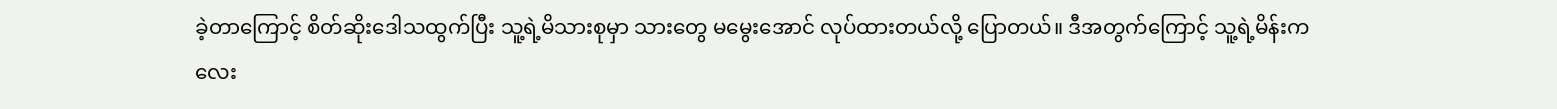ခဲ့တာကြောင့် စိတ်ဆိုးဒေါသထွက်ပြီး သူ့ရဲ့မိသားစုမှာ သားတွေ မမွေးအောင် လုပ်ထားတယ်လို့ ပြောတယ်။ ဒီအတွက်ကြောင့် သူ့ရဲ့မိန်းကလေး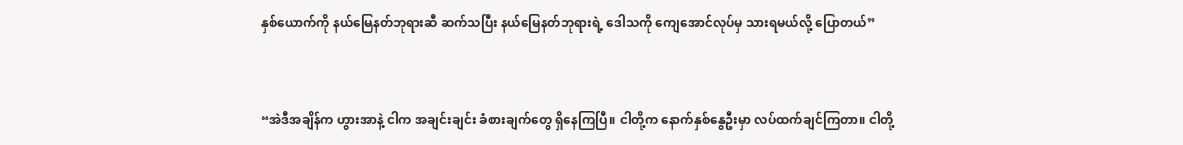နှစ်ယောက်ကို နယ်မြေနတ်ဘုရားဆီ ဆက်သပြီး နယ်မြေနတ်ဘုရားရဲ့ ဒေါသကို ကျေအောင်လုပ်မှ သားရမယ်လို့ ပြောတယ်”



“အဲဒီအချိန်က ဟွားအာနဲ့ ငါက အချင်းချင်း ခံစားချက်တွေ ရှိနေကြပြီ။ ငါတို့က နောက်နှစ်နွေဦးမှာ လပ်ထက်ချင်ကြတာ။ ငါတို့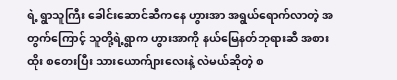ရဲ့ ရွာသူကြီး ခေါင်းဆောင်ဆီကနေ ဟွားအာ အရွယ်ရောက်လာတဲ့ အတွက်ကြောင့် သူတို့ရဲ့ရွာက ဟွားအာကို နယ်မြေနတ်ဘုရားဆီ အစားထိုး စတေးပြီး သားယောက်ျားလေးနဲ့ လဲမယ်ဆိုတဲ့ စ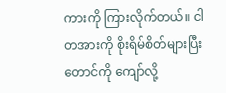ကားကို ကြားလိုက်တယ်။ ငါ တအားကို စိုးရိမ်စိတ်များပြီး တောင်ကို ကျော်လို့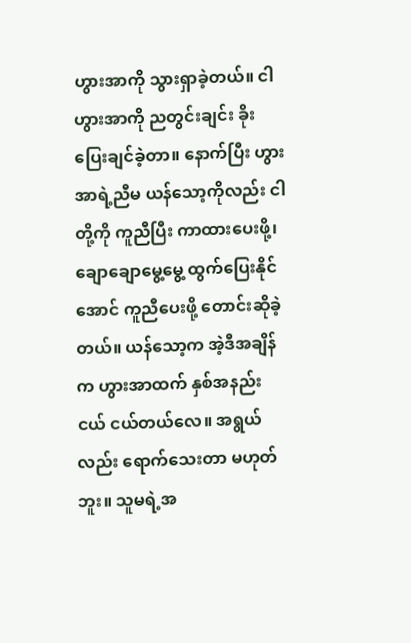ဟွားအာကို သွားရှာခဲ့တယ်။ ငါ ဟွားအာကို ညတွင်းချင်း ခိုးပြေးချင်ခဲ့တာ။ နောက်ပြီး ဟွားအာရဲ့ညီမ ယန်သော့ကိုလည်း ငါတို့ကို ကူညီပြီး ကာထားပေးဖို့၊ ချောချောမွေ့မွေ့ ထွက်ပြေးနိုင်အောင် ကူညီပေးဖို့ တောင်းဆိုခဲ့တယ်။ ယန်သော့က အဲ့ဒီအချိန်က ဟွားအာထက် နှစ်အနည်းငယ် ငယ်တယ်လေ။ အရွယ်လည်း ရောက်သေးတာ မဟုတ်ဘူး။ သူမရဲ့အ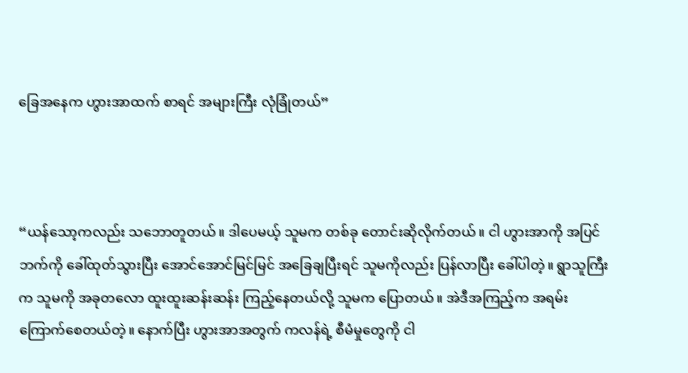ခြေအနေက ဟွားအာထက် စာရင် အများကြီး လုံခြုံတယ်”



“ယန်သော့ကလည်း သဘောတူတယ်။ ဒါပေမယ့် သူမက တစ်ခု တောင်းဆိုလိုက်တယ်။ ငါ ဟွားအာကို အပြင်ဘက်ကို ခေါ်ထုတ်သွားပြီး အောင်အောင်မြင်မြင် အခြေချပြီးရင် သူမကိုလည်း ပြန်လာပြီး ခေါ်ပါတဲ့။ ရွာသူကြီးက သူမကို အခုတလော ထူးထူးဆန်းဆန်း ကြည့်နေတယ်လို့ သူမက ပြောတယ်။ အဲဒီအကြည့်က အရမ်းကြောက်စေတယ်တဲ့။ နောက်ပြီး ဟွားအာအတွက် ကလန်ရဲ့ စီမံမှုတွေကို ငါ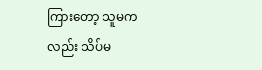ကြားတော့ သူမကလည်း သိပ်မ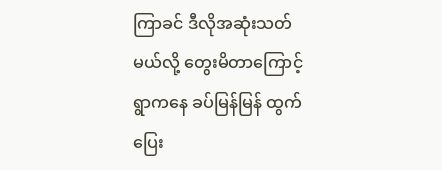ကြာခင် ဒီလိုအဆုံးသတ်မယ်လို့ တွေးမိတာကြောင့် ရွာကနေ ခပ်မြန်မြန် ထွက်ပြေး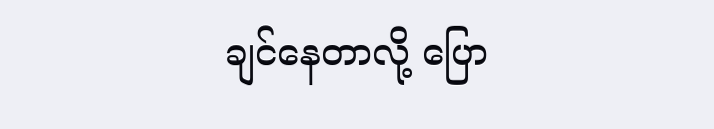ချင်နေတာလို့ ပြော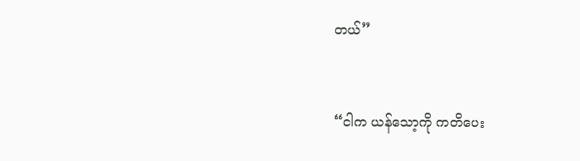တယ်”



“ငါက ယန်သော့ကို ကတိပေး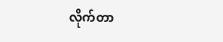လိုက်တာ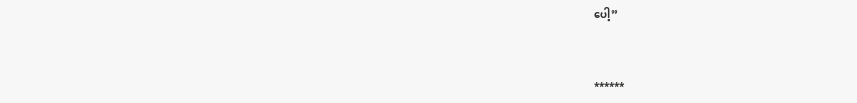ပေါ့”



******